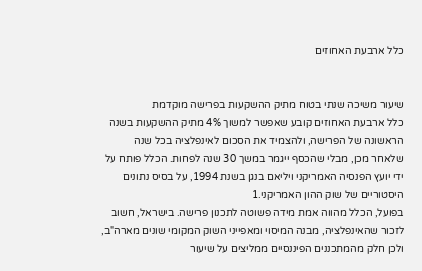כלל ארבעת האחוזים


שיעור משיכה שנתי בטוח מתיק ההשקעות בפרישה מוקדמת
כלל ארבעת האחוזים קובע שאפשר למשוך 4% מתיק ההשקעות בשנה הראשונה של הפרישה, ולהצמיד את הסכום לאינפלציה בכל שנה שלאחר מכן, מבלי שהכסף ייגמר במשך 30 שנה לפחות. הכלל פותח על ידי יועץ הפנסיה האמריקני ויליאם בנגן בשנת 1994, על בסיס נתונים היסטוריים של שוק ההון האמריקני.1
בפועל, הכלל מהווה אמת מידה פשוטה לתכנון פרישה. בישראל, חשוב לזכור שהאינפלציה, מבנה המיסוי ומאפייני השוק המקומי שונים מארה"ב, ולכן חלק מהמתכננים הפיננסיים ממליצים על שיעור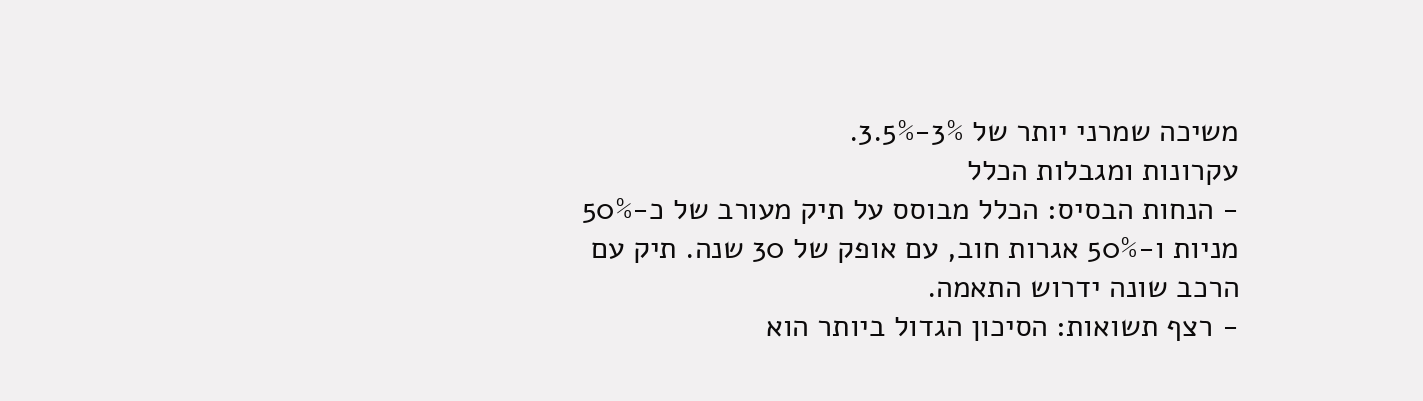משיכה שמרני יותר של 3%-3.5%.
עקרונות ומגבלות הכלל
- הנחות הבסיס: הכלל מבוסס על תיק מעורב של כ-50% מניות ו-50% אגרות חוב, עם אופק של 30 שנה. תיק עם הרכב שונה ידרוש התאמה.
- רצף תשואות: הסיכון הגדול ביותר הוא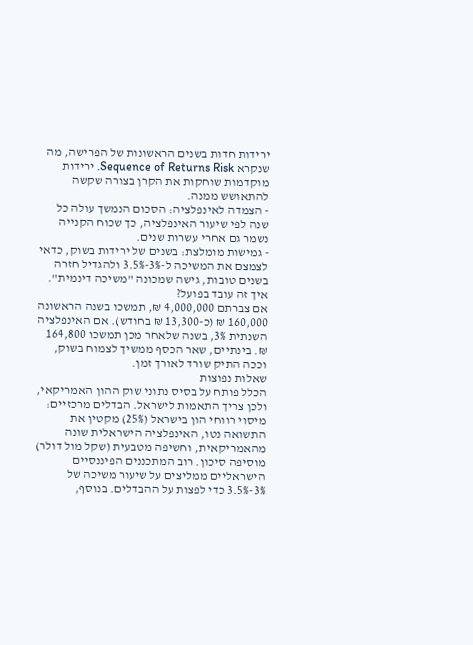ירידות חדות בשנים הראשונות של הפרישה, מה שנקרא Sequence of Returns Risk. ירידות מוקדמות שוחקות את הקרן בצורה שקשה להתאושש ממנה.
- הצמדה לאינפלציה: הסכום הנמשך עולה כל שנה לפי שיעור האינפלציה, כך שכוח הקנייה נשמר גם אחרי עשרות שנים.
- גמישות מומלצת: בשנים של ירידות בשוק, כדאי לצמצם את המשיכה ל-3%-3.5% ולהגדיל חזרה בשנים טובות, גישה שמכונה "משיכה דינמית".
איך זה עובד בפועל?
אם צברתם 4,000,000 ₪, תמשכו בשנה הראשונה 160,000 ₪ (כ-13,300 ₪ בחודש). אם האינפלציה השנתית 3%, בשנה שלאחר מכן תמשכו 164,800 ₪. בינתיים, שאר הכסף ממשיך לצמוח בשוק, וככה התיק שורד לאורך זמן.
שאלות נפוצות
הכלל פותח על בסיס נתוני שוק ההון האמריקאי, ולכן צריך התאמות לישראל. הבדלים מרכזיים: מיסוי רווחי הון בישראל (25%) מקטין את התשואה נטו, האינפלציה הישראלית שונה מהאמריקאית, וחשיפה מטבעית (שקל מול דולר) מוסיפה סיכון. רוב המתכננים הפיננסיים הישראליים ממליצים על שיעור משיכה של 3%-3.5% כדי לפצות על ההבדלים. בנוסף,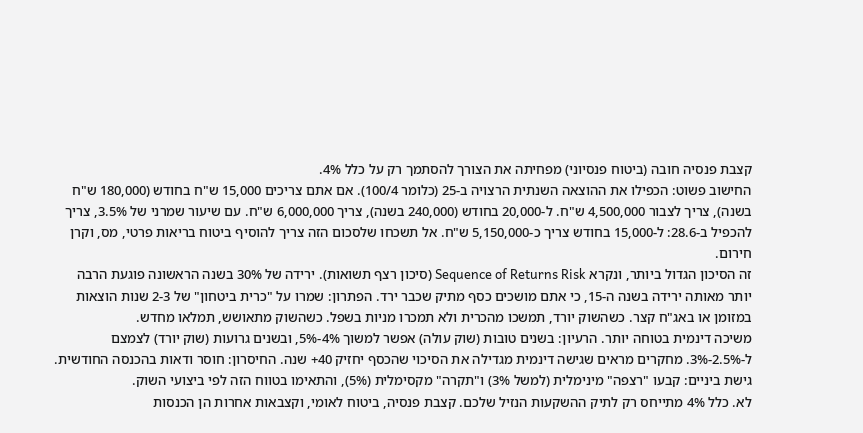קצבת פנסיה חובה (ביטוח פנסיוני) מפחיתה את הצורך להסתמך רק על כלל 4%.
החישוב פשוט: הכפילו את ההוצאה השנתית הרצויה ב-25 (כלומר 100/4). אם אתם צריכים 15,000 ש"ח בחודש (180,000 ש"ח בשנה), צריך לצבור 4,500,000 ש"ח. ל-20,000 בחודש (240,000 בשנה), צריך 6,000,000 ש"ח. עם שיעור שמרני של 3.5%, צריך להכפיל ב-28.6: ל-15,000 בחודש צריך כ-5,150,000 ש"ח. אל תשכחו שלסכום הזה צריך להוסיף ביטוח בריאות פרטי, מס, וקרן חירום.
זה הסיכון הגדול ביותר, ונקרא Sequence of Returns Risk (סיכון רצף תשואות). ירידה של 30% בשנה הראשונה פוגעת הרבה יותר מאותה ירידה בשנה ה-15, כי אתם מושכים כסף מתיק שכבר ירד. הפתרון: שמרו על "כרית ביטחון" של 2-3 שנות הוצאות במזומן או באג"ח קצר. כשהשוק יורד, תמשכו מהכרית ולא תמכרו מניות בשפל. כשהשוק מתאושש, תמלאו מחדש.
משיכה דינמית בטוחה יותר. הרעיון: בשנים טובות (שוק עולה) אפשר למשוך 4%-5%, ובשנים גרועות (שוק יורד) לצמצם ל-2.5%-3%. מחקרים מראים שגישה דינמית מגדילה את הסיכוי שהכסף יחזיק 40+ שנה. החיסרון: חוסר ודאות בהכנסה החודשית. גישת ביניים: קבעו "רצפה" מינימלית (למשל 3%) ו"תקרה" מקסימלית (5%), והתאימו בטווח הזה לפי ביצועי השוק.
לא. כלל 4% מתייחס רק לתיק ההשקעות הנזיל שלכם. קצבת פנסיה, ביטוח לאומי, וקצבאות אחרות הן הכנסות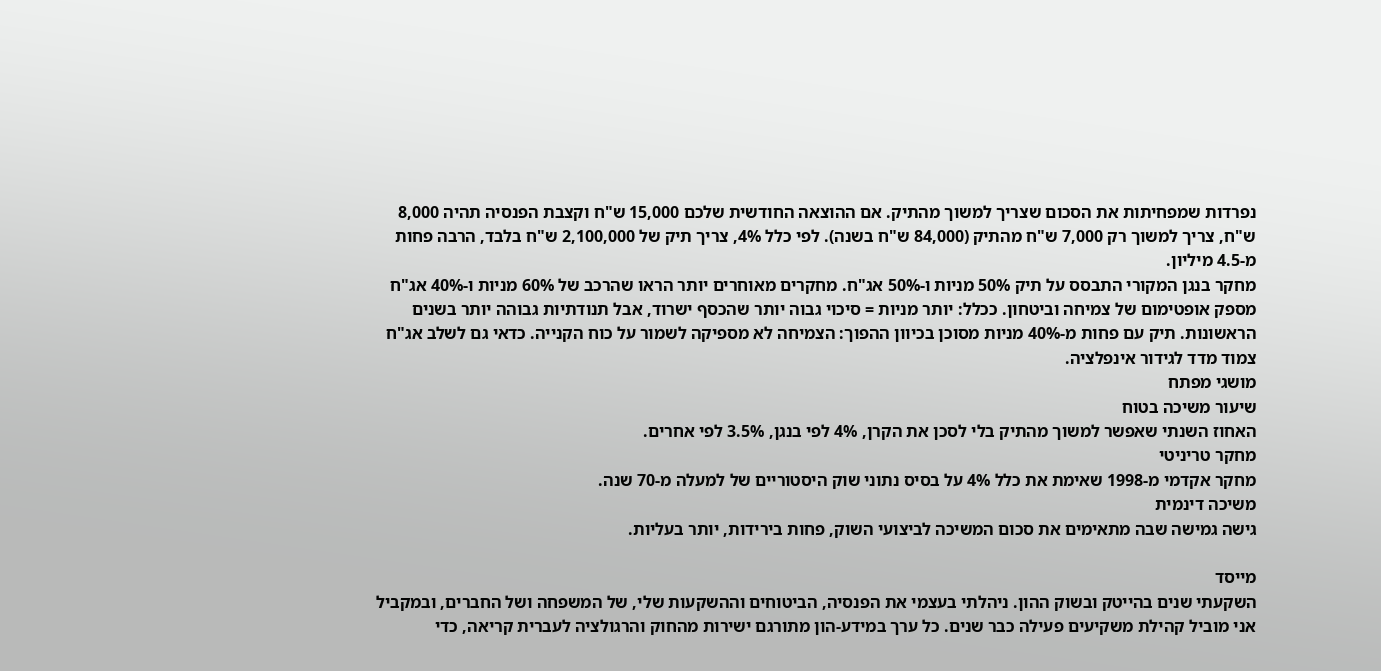נפרדות שמפחיתות את הסכום שצריך למשוך מהתיק. אם ההוצאה החודשית שלכם 15,000 ש"ח וקצבת הפנסיה תהיה 8,000 ש"ח, צריך למשוך רק 7,000 ש"ח מהתיק (84,000 ש"ח בשנה). לפי כלל 4%, צריך תיק של 2,100,000 ש"ח בלבד, הרבה פחות מ-4.5 מיליון.
מחקר בנגן המקורי התבסס על תיק 50% מניות ו-50% אג"ח. מחקרים מאוחרים יותר הראו שהרכב של 60% מניות ו-40% אג"ח מספק אופטימום של צמיחה וביטחון. ככלל: יותר מניות = סיכוי גבוה יותר שהכסף ישרוד, אבל תנודתיות גבוהה יותר בשנים הראשונות. תיק עם פחות מ-40% מניות מסוכן בכיוון ההפוך: הצמיחה לא מספיקה לשמור על כוח הקנייה. כדאי גם לשלב אג"ח צמוד מדד לגידור אינפלציה.
מושגי מפתח
שיעור משיכה בטוח
האחוז השנתי שאפשר למשוך מהתיק בלי לסכן את הקרן, 4% לפי בנגן, 3.5% לפי אחרים.
מחקר טריניטי
מחקר אקדמי מ-1998 שאימת את כלל 4% על בסיס נתוני שוק היסטוריים של למעלה מ-70 שנה.
משיכה דינמית
גישה גמישה שבה מתאימים את סכום המשיכה לביצועי השוק, פחות בירידות, יותר בעליות.

מייסד
השקעתי שנים בהייטק ובשוק ההון. ניהלתי בעצמי את הפנסיה, הביטוחים וההשקעות שלי, של המשפחה ושל החברים, ובמקביל אני מוביל קהילת משקיעים פעילה כבר שנים. כל ערך במידע-הון מתורגם ישירות מהחוק והרגולציה לעברית קריאה, כדי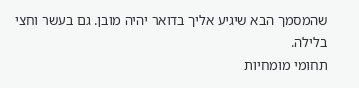שהמסמך הבא שיגיע אליך בדואר יהיה מובן. גם בעשר וחצי בלילה.
תחומי מומחיות